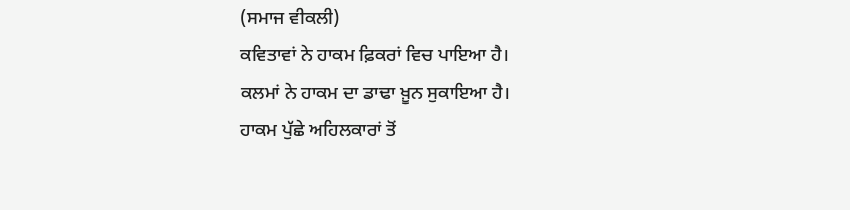(ਸਮਾਜ ਵੀਕਲੀ)
ਕਵਿਤਾਵਾਂ ਨੇ ਹਾਕਮ ਫ਼ਿਕਰਾਂ ਵਿਚ ਪਾਇਆ ਹੈ।
ਕਲਮਾਂ ਨੇ ਹਾਕਮ ਦਾ ਡਾਢਾ ਖ਼ੂਨ ਸੁਕਾਇਆ ਹੈ।
ਹਾਕਮ ਪੁੱਛੇ ਅਹਿਲਕਾਰਾਂ ਤੋਂ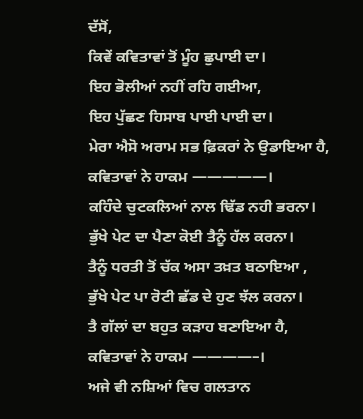ਦੱਸੋਂ,
ਕਿਵੇਂ ਕਵਿਤਾਵਾਂ ਤੋਂ ਮੂੰਹ ਛੁਪਾਈ ਦਾ।
ਇਹ ਭੋਲੀਆਂ ਨਹੀਂ ਰਹਿ ਗਈਆ,
ਇਹ ਪੁੱਛਣ ਹਿਸਾਬ ਪਾਈ ਪਾਈ ਦਾ।
ਮੇਰਾ ਐਸੋ ਅਰਾਮ ਸਭ ਫ਼ਿਕਰਾਂ ਨੇ ਉਡਾਇਆ ਹੈ,
ਕਵਿਤਾਵਾਂ ਨੇ ਹਾਕਮ —————।
ਕਹਿੰਦੇ ਚੁਟਕਲਿਆਂ ਨਾਲ ਢਿੱਡ ਨਹੀ ਭਰਨਾ।
ਭੁੱਖੇ ਪੇਟ ਦਾ ਪੈਣਾ ਕੋਈ ਤੈਨੂੰ ਹੱਲ ਕਰਨਾ।
ਤੈਨੂੰ ਧਰਤੀ ਤੋਂ ਚੱਕ ਅਸਾ ਤਖ਼ਤ ਬਠਾਇਆ ,
ਭੁੱਖੇ ਪੇਟ ਪਾ ਰੋਟੀ ਛੱਡ ਦੇ ਹੁਣ ਝੱਲ ਕਰਨਾ।
ਤੈ ਗੱਲਾਂ ਦਾ ਬਹੁਤ ਕੜਾਹ ਬਣਾਇਆ ਹੈ,
ਕਵਿਤਾਵਾਂ ਨੇ ਹਾਕਮ ————–।
ਅਜੇ ਵੀ ਨਸ਼ਿਆਂ ਵਿਚ ਗਲਤਾਨ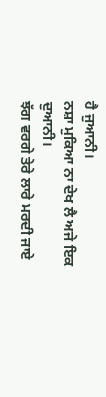ਹੈ ਜੁਆਨੀ।
ਨਸ਼ਾ ਮੁਕਿਆ ਨਾ ਦੇਖ ਲੈ ਅਜੇ ਇਕ ਦੁਆਨੀ।
ਝੱਗ ਵਰਗੇ ਤੇਰੇ ਲਾਰੇ ਮਰਦੀ ਜਾਏ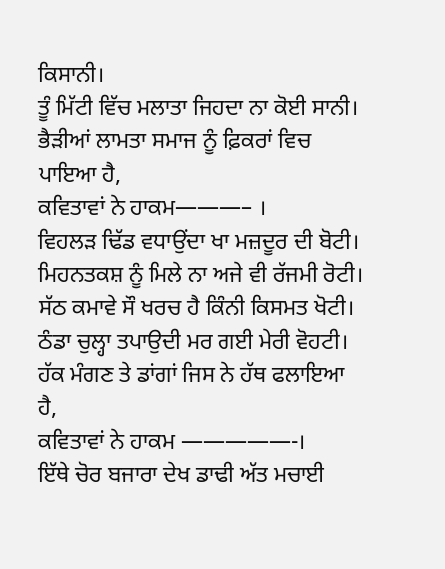ਕਿਸਾਨੀ।
ਤੂੰ ਮਿੱਟੀ ਵਿੱਚ ਮਲਾਤਾ ਜਿਹਦਾ ਨਾ ਕੋਈ ਸਾਨੀ।
ਭੈੜੀਆਂ ਲਾਮਤਾ ਸਮਾਜ ਨੂੰ ਫ਼ਿਕਰਾਂ ਵਿਚ ਪਾਇਆ ਹੈ,
ਕਵਿਤਾਵਾਂ ਨੇ ਹਾਕਮ———– ।
ਵਿਹਲੜ ਢਿੱਡ ਵਧਾਉਂਦਾ ਖਾ ਮਜ਼ਦੂਰ ਦੀ ਬੋਟੀ।
ਮਿਹਨਤਕਸ਼ ਨੂੰ ਮਿਲੇ ਨਾ ਅਜੇ ਵੀ ਰੱਜਮੀ ਰੋਟੀ।
ਸੱਠ ਕਮਾਵੇ ਸੌ ਖਰਚ ਹੈ ਕਿੰਨੀ ਕਿਸਮਤ ਖੋਟੀ।
ਠੰਡਾ ਚੁਲ੍ਹਾ ਤਪਾਉਦੀ ਮਰ ਗਈ ਮੇਰੀ ਵੋਹਟੀ।
ਹੱਕ ਮੰਗਣ ਤੇ ਡਾਂਗਾਂ ਜਿਸ ਨੇ ਹੱਥ ਫਲਾਇਆ ਹੈ,
ਕਵਿਤਾਵਾਂ ਨੇ ਹਾਕਮ —————-।
ਇੱਥੇ ਚੋਰ ਬਜਾਰਾ ਦੇਖ ਡਾਢੀ ਅੱਤ ਮਚਾਈ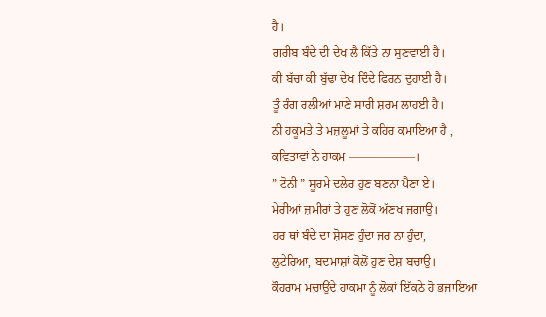ਹੈ।
ਗਰੀਬ ਬੰਦੇ ਦੀ ਦੇਖ ਲੈ ਕਿੱਤੇ ਨਾ ਸੁਣਵਾਈ ਹੈ।
ਕੀ ਬੱਚਾ ਕੀ ਬੁੱਢਾ ਦੇਖ ਦਿੰਦੇ ਫਿਰਨ ਦੁਹਾਈ ਹੈ।
ਤੂੰ ਰੰਗ ਰਲੀਆਂ ਮਾਣੇ ਸਾਰੀ ਸ਼ਰਮ ਲਾਹਈ ਹੈ।
ਨੀ ਹਕੂਮਤੇ ਤੇ ਮਜ਼ਲੂਮਾਂ ਤੇ ਕਹਿਰ ਕਮਾਇਆ ਹੈ ,
ਕਵਿਤਾਵਾਂ ਨੇ ਹਾਕਮ —————–।
” ਟੋਨੀ ” ਸੂਰਮੇ ਦਲੇਰ ਹੁਣ ਬਣਨਾ ਪੈਣਾ ਏ।
ਮੇਰੀਆਂ ਜ਼ਮੀਰਾਂ ਤੇ ਹੁਣ ਲੋਕੋਂ ਅੱਣਖ ਜਗਾਉ।
ਹਰ ਥਾਂ ਬੰਦੇ ਦਾ ਸ਼ੋਸਣ ਹੁੰਦਾ ਜਰ ਨਾ ਹੁੰਦਾ,
ਲੁਟੇਰਿਆ, ਬਦਮਾਸ਼ਾਂ ਕੋਲੋਂ ਹੁਣ ਦੇਸ਼ ਬਚਾਉ।
ਕੌਹਰਾਮ ਮਚਾਉਂਦੇ ਹਾਕਮਾ ਨੂੰ ਲੋਕਾਂ ਇੱਕਠੇ ਹੋ ਭਜਾਇਆ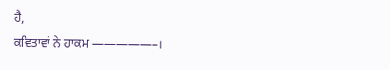ਹੈ,
ਕਵਿਤਾਵਾਂ ਨੇ ਹਾਕਮ —————–।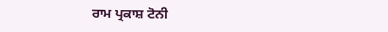ਰਾਮ ਪ੍ਰਕਾਸ਼ ਟੋਨੀ